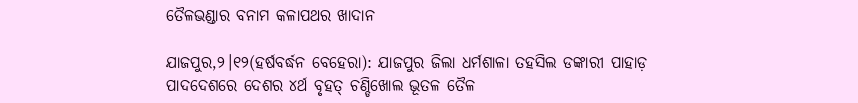ତୈଳଭଣ୍ଡାର ବନାମ କଳାପଥର ଖାଦାନ

ଯାଜପୁର,୨।୧୨(ହର୍ଷବର୍ଦ୍ଧନ ବେହେରା): ଯାଜପୁର ଜିଲା ଧର୍ମଶାଳା ତହସିଲ ଡଙ୍କାରୀ ପାହାଡ଼ ପାଦଦେଶରେ ଦେଶର ୪ର୍ଥ ବୃହତ୍‌ ଚଣ୍ଡିଖୋଲ ଭୂତଳ ତୈଳ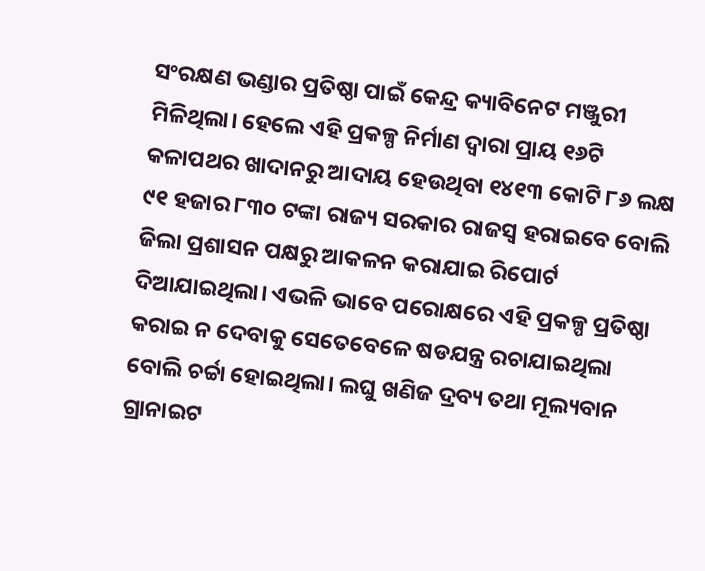ସଂରକ୍ଷଣ ଭଣ୍ଡାର ପ୍ରତିଷ୍ଠା ପାଇଁ କେନ୍ଦ୍ର କ୍ୟାବିନେଟ ମଞ୍ଜୁରୀ ମିଳିଥିଲା। ହେଲେ ଏହି ପ୍ରକଳ୍ପ ନିର୍ମାଣ ଦ୍ୱାରା ପ୍ରାୟ ୧୬ଟି କଳାପଥର ଖାଦାନରୁ ଆଦାୟ ହେଉଥିବା ୧୪୧୩ କୋଟି ୮୬ ଲକ୍ଷ ୯୧ ହଜାର ୮୩୦ ଟଙ୍କା ରାଜ୍ୟ ସରକାର ରାଜସ୍ବ ହରାଇବେ ବୋଲି ଜିଲା ପ୍ରଶାସନ ପକ୍ଷରୁ ଆକଳନ କରାଯାଇ ରିପୋର୍ଟ ଦିଆଯାଇଥିଲା। ଏଭଳି ଭାବେ ପରୋକ୍ଷରେ ଏହି ପ୍ରକଳ୍ପ ପ୍ରତିଷ୍ଠା କରାଇ ନ ଦେବାକୁ ସେତେବେଳେ ଷଡଯନ୍ତ୍ର ରଚାଯାଇଥିଲା ବୋଲି ଚର୍ଚ୍ଚା ହୋଇଥିଲା। ଲଘୁ ଖଣିଜ ଦ୍ରବ୍ୟ ତଥା ମୂଲ୍ୟବାନ ଗ୍ରାନାଇଟ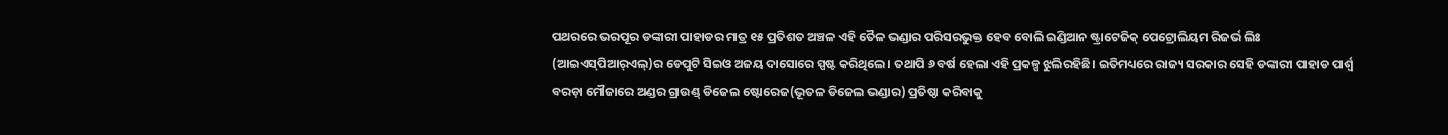ପଥରରେ ଭରପୂର ଡଙ୍କାରୀ ପାହାଡର ମାତ୍ର ୧୫ ପ୍ରତିଶତ ଅଞ୍ଚଳ ଏହି ତୈଳ ଭଣ୍ଡାର ପରିସରଭୁକ୍ତ ହେବ ବୋଲି ଇଣ୍ଡିଆନ ଷ୍ଟ୍ରାଟେଜିକ୍‌ ପେଟ୍ରୋଲିୟମ ରିଜର୍ଭ ଲିଃ (ଆଇଏସ୍‌ପିଆର୍‌ଏଲ୍‌)ର ଡେପୁଟି ସିଇଓ ଅଜୟ ଦାସୋରେ ସ୍ପଷ୍ଟ କରିଥିଲେ। ତଥାପି ୬ ବର୍ଷ ହେଲା ଏହି ପ୍ରକଳ୍ପ ଝୁଲିରହିଛି। ଇତିମଧ୍ୟରେ ରାଜ୍ୟ ସରକାର ସେହି ଡଙ୍କାରୀ ପାହାଡ ପାର୍ଶ୍ୱ ବରଡ଼ା ମୌଜାରେ ଅଣ୍ଡର ଗ୍ରାଉଣ୍ଡ୍‌ ଡିଜେଲ ଷ୍ଟୋରେଜ(ଭୂତଳ ଡିଜେଲ ଭଣ୍ଡାର) ପ୍ରତିଷ୍ଠା କରିବାକୁ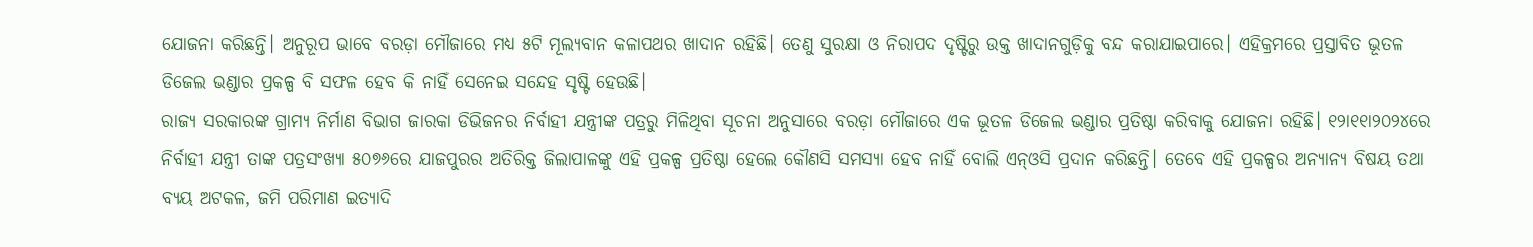ଯୋଜନା କରିଛନ୍ତି। ଅନୁରୂପ ଭାବେ ବରଡ଼ା ମୌଜାରେ ମଧ୍ୟ ୫ଟି ମୂଲ୍ୟବାନ କଳାପଥର ଖାଦାନ ରହିଛି। ତେଣୁ ସୁରକ୍ଷା ଓ ନିରାପଦ ଦୃଷ୍ଟିରୁ ଉକ୍ତ ଖାଦାନଗୁଡ଼ିକୁ ବନ୍ଦ କରାଯାଇପାରେ। ଏହିକ୍ରମରେ ପ୍ରସ୍ତାବିତ ଭୂତଳ ଡିଜେଲ ଭଣ୍ଡାର ପ୍ରକଳ୍ପ ବି ସଫଳ ହେବ କି ନାହିଁ ସେନେଇ ସନ୍ଦେହ ସୃଷ୍ଟି ହେଉଛି।
ରାଜ୍ୟ ସରକାରଙ୍କ ଗ୍ରାମ୍ୟ ନିର୍ମାଣ ବିଭାଗ ଜାରକା ଡିଭିଜନର ନିର୍ବାହୀ ଯନ୍ତ୍ରୀଙ୍କ ପତ୍ରରୁ ମିଳିଥିବା ସୂଚନା ଅନୁସାରେ ବରଡ଼ା ମୌଜାରେ ଏକ ଭୂତଳ ଡିଜେଲ ଭଣ୍ଡାର ପ୍ରତିଷ୍ଠା କରିବାକୁ ଯୋଜନା ରହିଛି। ୧୨ା୧୧ା୨୦୨୪ରେ ନିର୍ବାହୀ ଯନ୍ତ୍ରୀ ତାଙ୍କ ପତ୍ରସଂଖ୍ୟା ୫୦୭୬ରେ ଯାଜପୁରର ଅତିରିକ୍ତ ଜିଲାପାଳଙ୍କୁ ଏହି ପ୍ରକଳ୍ପ ପ୍ରତିଷ୍ଠା ହେଲେ କୌଣସି ସମସ୍ୟା ହେବ ନାହିଁ ବୋଲି ଏନ୍‌ଓସି ପ୍ରଦାନ କରିଛନ୍ତି। ତେବେ ଏହି ପ୍ରକଳ୍ପର ଅନ୍ୟାନ୍ୟ ବିଷୟ ତଥା ବ୍ୟୟ ଅଟକଳ, ଜମି ପରିମାଣ ଇତ୍ୟାଦି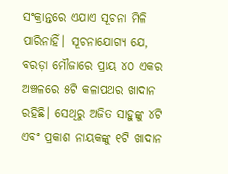ସଂକ୍ରାନ୍ତରେ ଏଯାଏ ସୂଚନା ମିଳି ପାରିନାହିଁ। ସୂଚନାଯୋଗ୍ୟ ଯେ, ବରଡ଼ା ମୌଜାରେ ପ୍ରାୟ ୪୦ ଏକର ଅଞ୍ଚଳରେ ୫ଟି କଳାପଥର ଖାଦାନ ରହିଛି। ସେଥିରୁ ଅଜିତ ସାହୁଙ୍କୁ ୪ଟି ଏବଂ ପ୍ରକାଶ ନାୟକଙ୍କୁ ୧ଟି ଖାଦାନ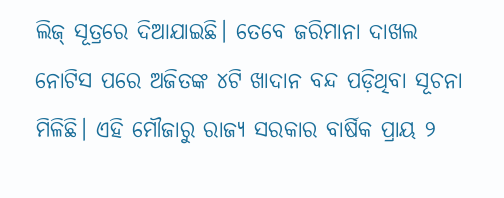ଲିଜ୍‌ ସୂତ୍ରରେ ଦିଆଯାଇଛି। ତେବେ ଜରିମାନା ଦାଖଲ ନୋଟିସ ପରେ ଅଜିତଙ୍କ ୪ଟି ଖାଦାନ ବନ୍ଦ ପଡ଼ିଥିବା ସୂଚନା ମିଳିଛି। ଏହି ମୌଜାରୁ ରାଜ୍ୟ ସରକାର ବାର୍ଷିକ ପ୍ରାୟ ୨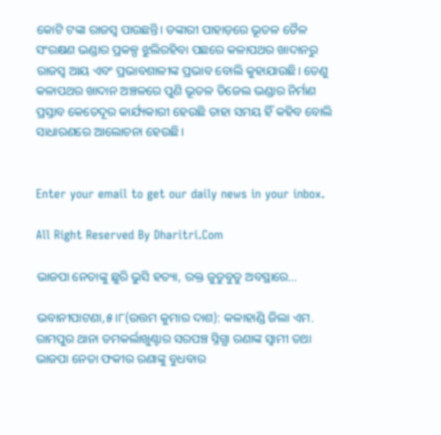କୋଟି ଟଙ୍କା ରାଜସ୍ବ ପାଉଛନ୍ତି। ଡଙ୍କାରୀ ପାହାଡ଼ରେ ଭୂତଳ ତୈଳ ସଂରକ୍ଷଣ ଭଣ୍ଡାର ପ୍ରକଳ୍ପ ଝୁଲିରହିବା ପଛରେ କଳାପଥର ଖାଦାନରୁ ରାଜସ୍ବ ଆୟ ଏବଂ ପ୍ରଭାବଶାଳୀଙ୍କ ପ୍ରଭାବ ବୋଲି କୁହାଯାଉଛି। ତେଣୁ କଳାପଥର ଖାଦାନ ଅଞ୍ଚଳରେ ପୁଣି ଭୂତଳ ଡିଜେଲ ଭଣ୍ଡାର ନିର୍ମାଣ ପ୍ରସ୍ତାବ କେତେଦୂର କାର୍ଯ୍ୟକାରୀ ହେଉଛି ତାହା ସମୟ ହିଁ କହିବ ବୋଲି ସାଧାରଣରେ ଆଲୋଚନା ହେଉଛି।


Enter your email to get our daily news in your inbox.

All Right Reserved By Dharitri.Com

ଭାଜପା ନେତାଙ୍କୁ ଛୁରି ଭୁସି ହତ୍ୟା, ରକ୍ତ ଜୁଡୁବୁଡୁ ଅବସ୍ଥାରେ…

ଭବାନୀପାଟଣା,୫।୮(ଉତ୍ତମ କୁମାର ଦାଶ): କଳାହାଣ୍ଡି ଜିଲା ଏମ. ରାମପୁର ଥାନା ଡମକର୍ଲାଖୁଣ୍ଟାର ସରପଞ୍ଚ ସ୍ନିଗ୍ଧା ରଣାଙ୍କ ସ୍ୱାମୀ ତଥା ଭାଜପା ନେତା ଫକୀର ରଣାଙ୍କୁ ବୁଧବାର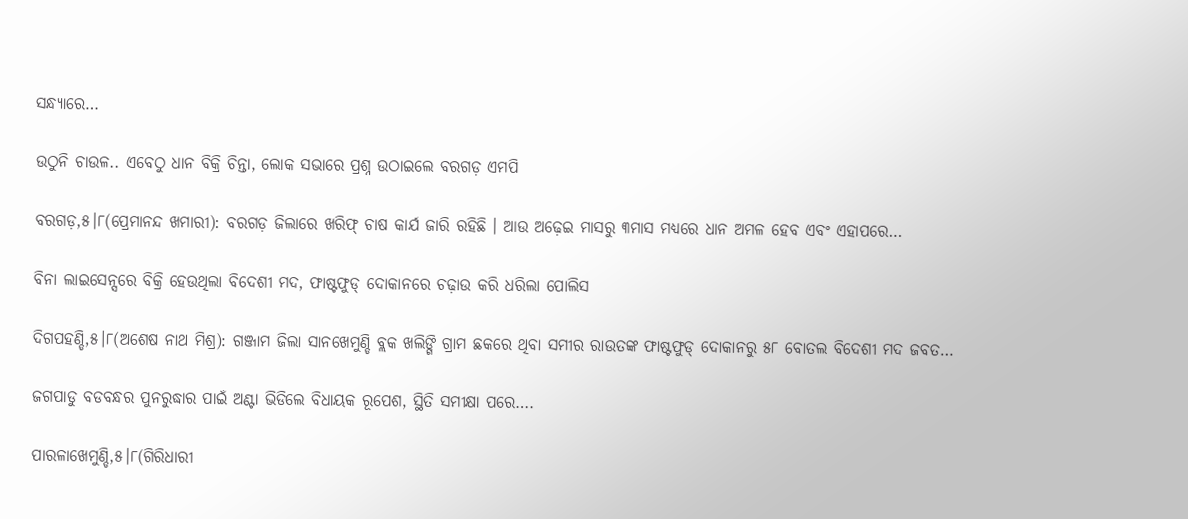ସନ୍ଧ୍ୟାରେ…

ଉଠୁନି ଚାଉଳ.. ଏବେଠୁ ଧାନ ବିକ୍ରି ଚିନ୍ତା, ଲୋକ ସଭାରେ ପ୍ରଶ୍ନ ଉଠାଇଲେ ବରଗଡ଼ ଏମପି

ବରଗଡ଼,୫।୮(ପ୍ରେମାନନ୍ଦ ଖମାରୀ): ବରଗଡ଼ ଜିଲାରେ ଖରିଫ୍‌ ଚାଷ କାର୍ଯ ଜାରି ରହିଛି । ଆଉ ଅଢ଼େଇ ମାସରୁ ୩ମାସ ମଧ୍ୟରେ ଧାନ ଅମଳ ହେବ ଏବଂ ଏହାପରେ…

ବିନା ଲାଇସେନ୍ସରେ ବିକ୍ରି ହେଉଥିଲା ବିଦେଶୀ ମଦ, ଫାଷ୍ଟଫୁଡ୍ ଦୋକାନରେ ଚଢ଼ାଉ କରି ଧରିଲା ପୋଲିସ

ଦିଗପହଣ୍ଡି,୫।୮(ଅଶେଷ ନାଥ ମିଶ୍ର): ଗଞ୍ଜାମ ଜିଲା ସାନଖେମୁଣ୍ଡି ବ୍ଲକ ଖଲିଙ୍ଗି ଗ୍ରାମ ଛକରେ ଥିବା ସମୀର ରାଉତଙ୍କ ଫାଷ୍ଟଫୁଡ୍ ଦୋକାନରୁ ୫୮ ବୋତଲ ବିଦେଶୀ ମଦ ଜବତ…

ଜଗପାଡୁ ବଡବନ୍ଧର ପୁନରୁଦ୍ଧାର ପାଇଁ ଅଣ୍ଟା ଭିଡିଲେ ବିଧାୟକ ରୂପେଶ, ସ୍ଥିତି ସମୀକ୍ଷା ପରେ….

ପାରଳାଖେମୁଣ୍ଡି,୫।୮(ଗିରିଧାରୀ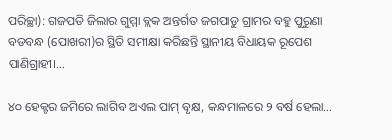ପରିଚ୍ଛା): ଗଜପତି ଜିଲାର ଗୁମ୍ମା ବ୍ଲକ ଅନ୍ତର୍ଗତ ଜଗପାଡୁ ଗ୍ରାମର ବହୁ ପୁରୁଣା ବଡବନ୍ଧ (ପୋଖରୀ)ର ସ୍ଥିତି ସମୀକ୍ଷା କରିଛନ୍ତି ସ୍ଥାନୀୟ ବିଧାୟକ ରୂପେଶ ପାଣିଗ୍ରାହୀ।…

୪୦ ହେକ୍ଟର ଜମିରେ ଲାଗିବ ଅଏଲ ପାମ୍‌ ବୃକ୍ଷ, କନ୍ଧମାଳରେ ୨ ବର୍ଷ ହେଲା…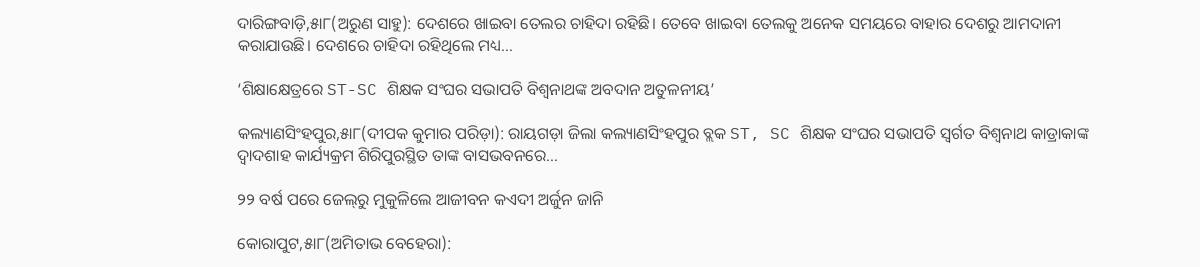ଦାରିଙ୍ଗବାଡ଼ି,୫ା୮(ଅରୁଣ ସାହୁ): ଦେଶରେ ଖାଇବା ତେଲର ଚାହିଦା ରହିଛି। ତେବେ ଖାଇବା ତେଲକୁ ଅନେକ ସମୟରେ ବାହାର ଦେଶରୁ ଆମଦାନୀ କରାଯାଉଛି। ଦେଶରେ ଚାହିଦା ରହିଥିଲେ ମଧ୍ୟ…

‘ଶିକ୍ଷାକ୍ଷେତ୍ରରେ ST-SC ଶିକ୍ଷକ ସଂଘର ସଭାପତି ବିଶ୍ୱନାଥଙ୍କ ଅବଦାନ ଅତୁଳନୀୟ’

କଲ୍ୟାଣସିଂହପୁର,୫ା୮(ଦୀପକ କୁମାର ପରିଡ଼ା): ରାୟଗଡ଼ା ଜିଲା କଲ୍ୟାଣସିଂହପୁର ବ୍ଲକ ST, SC ଶିକ୍ଷକ ସଂଘର ସଭାପତି ସ୍ବର୍ଗତ ବିଶ୍ୱନାଥ କାଡ୍ରାକାଙ୍କ ଦ୍ୱାଦଶାହ କାର୍ଯ୍ୟକ୍ରମ ଶିରିପୁରସ୍ଥିତ ତାଙ୍କ ବାସଭବନରେ…

୨୨ ବର୍ଷ ପରେ ଜେଲ୍‌ରୁ ମୁକୁଳିଲେ ଆଜୀବନ କଏଦୀ ଅର୍ଜୁନ ଜାନି

କୋରାପୁଟ,୫ା୮(ଅମିତାଭ ବେହେରା):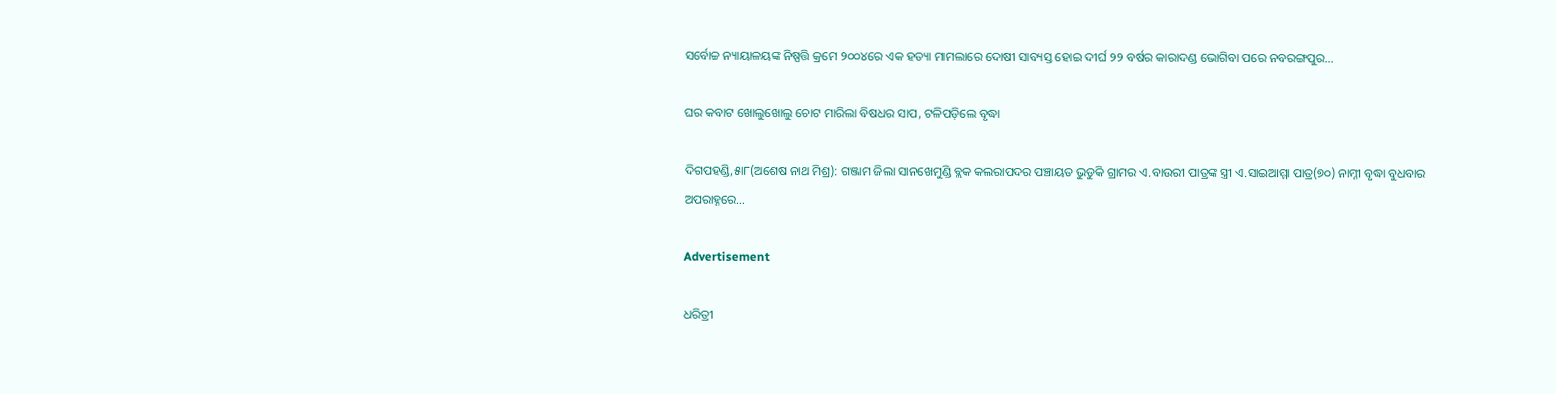ସର୍ବୋଚ୍ଚ ନ୍ୟାୟାଳୟଙ୍କ ନିଷ୍ପତ୍ତି କ୍ରମେ ୨୦୦୪ରେ ଏକ ହତ୍ୟା ମାମଲାରେ ଦୋଷୀ ସାବ୍ୟସ୍ତ ହୋଇ ଦୀର୍ଘ ୨୨ ବର୍ଷର କାରାଦଣ୍ଡ ଭୋଗିବା ପରେ ନବରଙ୍ଗପୁର…

ଘର କବାଟ ଖୋଲୁଖୋଲୁ ଚୋଟ ମାରିଲା ବିଷଧର ସାପ, ଟଳିପଡ଼ିଲେ ବୃଦ୍ଧା

ଦିଗପହଣ୍ଡି,୫ା୮(ଅଶେଷ ନାଥ ମିଶ୍ର): ଗଞ୍ଜାମ ଜିଲା ସାନଖେମୁଣ୍ଡି ବ୍ଲକ କଲରାପଦର ପଞ୍ଚାୟତ ଭୁଡୁକି ଗ୍ରାମର ଏ.ବାଉରୀ ପାତ୍ରଙ୍କ ସ୍ତ୍ରୀ ଏ.ସାଇଆମ୍ମା ପାତ୍ର(୭୦) ନାମ୍ନୀ ବୃଦ୍ଧା ବୁଧବାର ଅପରାହ୍ନରେ…

Advertisement

ଧରିତ୍ରୀ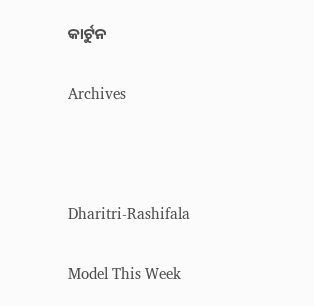କାର୍ଟୁନ

Archives



Dharitri-Rashifala

Model This Week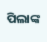ପିଲାଙ୍କ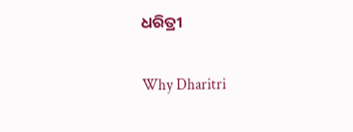ଧରିତ୍ରୀ

Why Dharitri